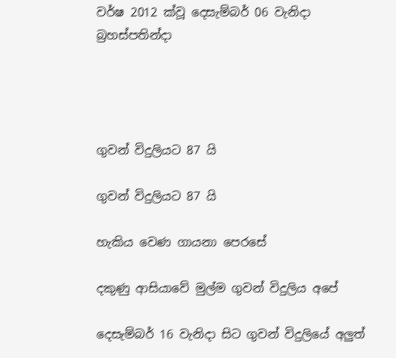වර්ෂ 2012 ක්වූ දෙසැම්බර් 06 වැනිදා බ්‍රහස්පතින්දා




ගුවන් විදුලියට 87 යි

ගුවන් විදුලියට 87 යි

හැකිය වෙණ ගායනා පෙරසේ

දකුණු ආසියාවේ මුල්ම ගුවන් විදුලිය අපේ

දෙසැම්බර් 16 වැනිදා සිට ගුවන් විදුලියේ අලුත්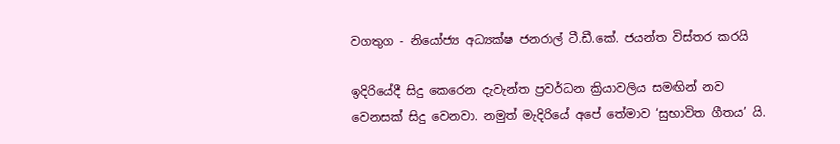වගතුග - නියෝජ්‍ය අධ්‍යක්ෂ ජනරාල් ටී.ඩී.කේ. ජයන්ත විස්තර කරයි

ඉදිරියේදී සිදු කෙරෙන දැවැන්ත ප්‍රවර්ධන ක්‍රියාවලිය සමඟින් නව වෙනසක් සිදු වෙනවා. නමුත් මැදිරියේ අපේ තේමාව ‘සුභාවිත ගීතය’ යි.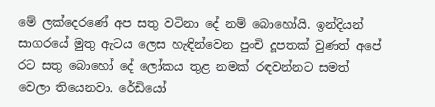මේ ලක්දෙරණේ අප සතු වටිනා දේ නම් බොහෝයි. ඉන්දියන් සාගරයේ මුතු ඇටය ලෙස හැඳින්වෙන පුංචි දූපතක් වුණත් අපේ රට සතු බොහෝ දේ ලෝකය තුළ නමක් රඳවන්නට සමත් වෙලා තියෙනවා. රේඩියෝ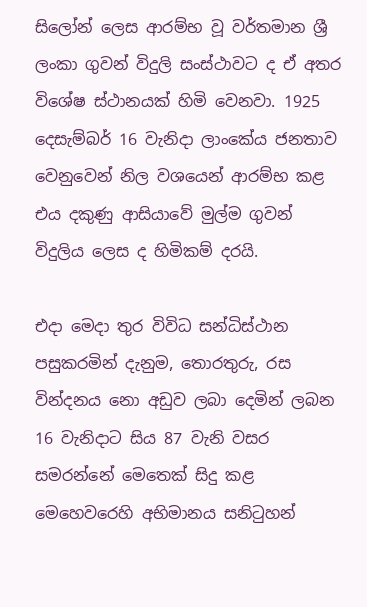සිලෝන් ලෙස ආරම්භ වූ වර්තමාන ශ්‍රී ලංකා ගුවන් විදුලි සංස්ථාවට ද ඒ අතර විශේෂ ස්ථානයක් හිමි වෙනවා. 1925 දෙසැම්බර් 16 වැනිදා ලාංකේය ජනතාව වෙනුවෙන් නිල වශයෙන් ආරම්භ කළ එය දකුණු ආසියාවේ මුල්ම ගුවන් විදුලිය ලෙස ද හිමිකම් දරයි.

එදා මෙදා තුර විවිධ සන්ධිස්ථාන පසුකරමින් දැනුම, තොරතුරු, රස වින්දනය නො අඩුව ලබා දෙමින් ලබන 16 වැනිදාට සිය 87 වැනි වසර සමරන්නේ මෙතෙක් සිදු කළ මෙහෙවරෙහි අභිමානය සනිටුහන්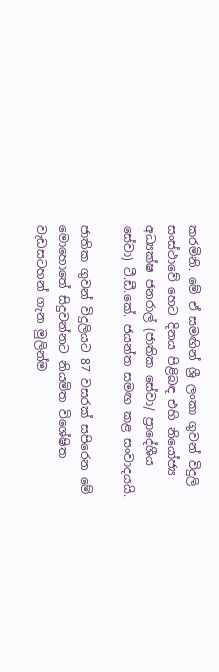කරමිනි. මේ ඒ සමඟින් ශ්‍රී ලංකා ගුවන් විදුලි සංස්ථාවේ හෙට දිනය පිළිබඳ එහි නියෝජ්‍ය අධ්‍යක්ෂ ජනරාල් (ජාතික සේවා/ ප්‍රාදේශීය සේවා) ටී.ඩී.කේ. ජයන්ත සමඟ කළ සංවාදයයි.

ජාතික ගුවන් විදුලියට 87 වසරක් සපිරෙන මේ මොහොතේ සිදුවන්නට නියමිත විශේෂිත වැඩසටහන් ගැන මුලින්ම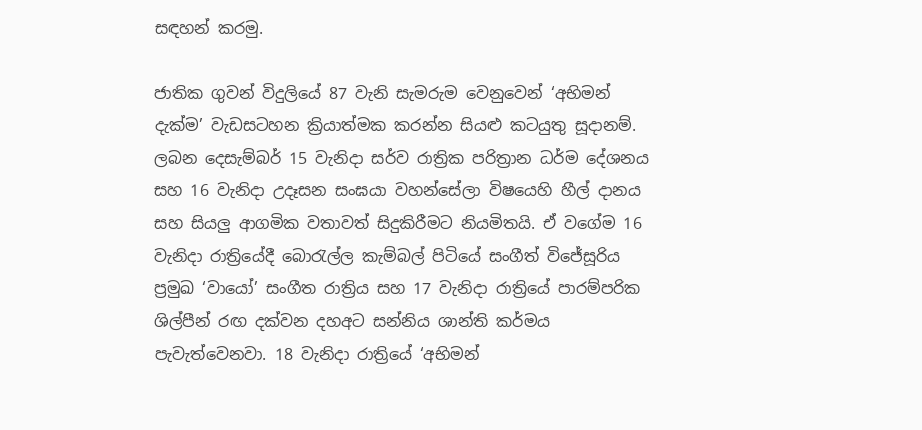සඳහන් කරමු.

ජාතික ගුවන් විදුලියේ 87 වැනි සැමරුම වෙනුවෙන් ‘අභිමන් දැක්ම’ වැඩසටහන ක්‍රියාත්මක කරන්න සියළු කටයුතු සූදානම්. ලබන දෙසැම්බර් 15 වැනිදා සර්ව රාත්‍රික පරිත්‍රාන ධර්ම දේශනය සහ 16 වැනිදා උදෑසන සංඝයා වහන්සේලා විෂයෙහි හීල් දානය සහ සියලු ආගමික වතාවත් සිදුකිරීමට නියමිතයි. ඒ වගේම 16 වැනිදා රාත්‍රියේදී බොරැල්ල කැම්බල් පිටියේ සංගීත් විජේසූරිය ප්‍රමුඛ ‘වායෝ’ සංගීත රාත්‍රිය සහ 17 වැනිදා රාත්‍රියේ පාරම්පරික ශිල්පීන් රඟ දක්වන දහඅට සන්නිය ශාන්ති කර්මය පැවැත්වෙනවා. 18 වැනිදා රාත්‍රියේ ‘අභිමන්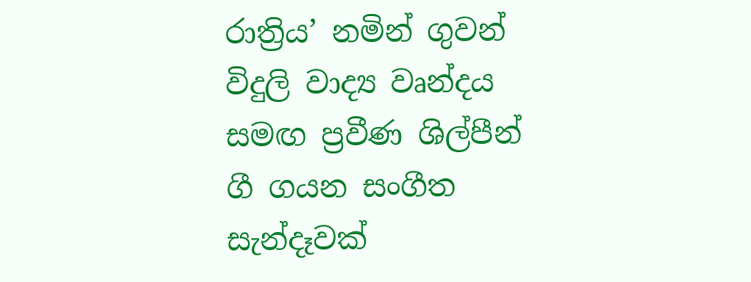රාත්‍රිය’ නමින් ගුවන් විදුලි වාද්‍ය වෘන්දය සමඟ ප්‍රවීණ ශිල්පීන් ගී ගයන සංගීත සැන්දෑවක්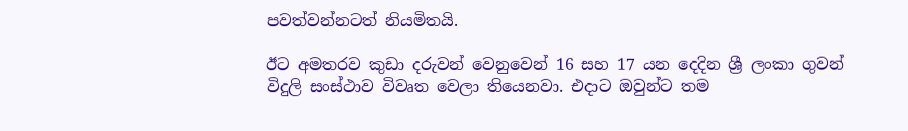පවත්වන්නටත් නියමිතයි.

ඊට අමතරව කුඩා දරුවන් වෙනුවෙන් 16 සහ 17 යන දෙදින ශ්‍රී ලංකා ගුවන් විදුලි සංස්ථාව විවෘත වෙලා තියෙනවා. එදාට ඔවුන්ට තම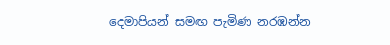දෙමාපියන් සමඟ පැමිණ නරඹන්න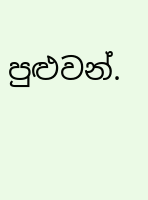පුළුවන්.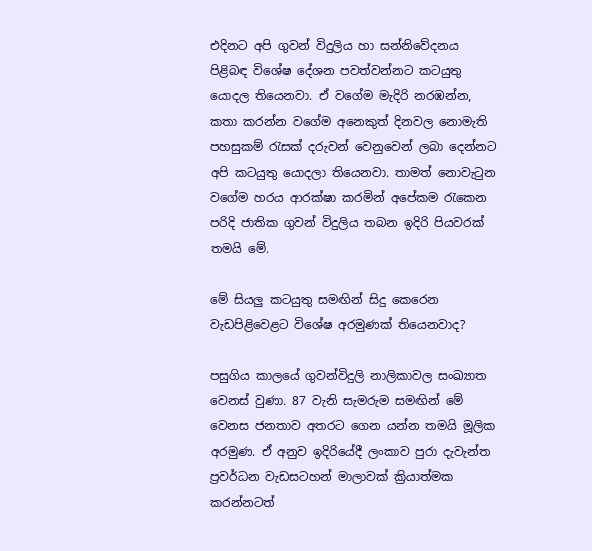එදිනට අපි ගුවන් විදුලිය හා සන්නිවේදනය පිළිබඳ විශේෂ දේශන පවත්වන්නට කටයුතු යොදල තියෙනවා. ඒ වගේම මැදිරි නරඹන්න, කතා කරන්න වගේම අනෙකුත් දිනවල නොමැති පහසුකම් රැසක් දරුවන් වෙනුවෙන් ලබා දෙන්නට අපි කටයුතු යොදලා තියෙනවා. තාමත් නොවැටුන වගේම හරය ආරක්ෂා කරමින් අපේකම රැකෙන පරිදි ජාතික ගුවන් විදුලිය තබන ඉදිරි පියවරක් තමයි මේ.

මේ සියලු කටයුතු සමඟින් සිදු කෙරෙන වැඩපිළිවෙළට විශේෂ අරමුණක් තියෙනවාද?

පසුගිය කාලයේ ගුවන්විදුලි නාලිකාවල සංඛ්‍යාත වෙනස් වුණා. 87 වැනි සැමරුම සමඟින් මේ වෙනස ජනතාව අතරට ගෙන යන්න තමයි මූලික අරමුණ. ඒ අනුව ඉදිරියේදී ලංකාව පුරා දැවැන්ත ප්‍රවර්ධන වැඩසටහන් මාලාවක් ක්‍රියාත්මක කරන්නටත්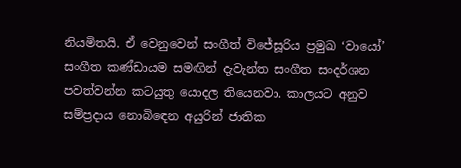නියමිතයි. ඒ වෙනුවෙන් සංගීත් විජේසූරිය ප්‍රමුඛ ‘වායෝ’ සංගීත කණ්ඩායම සමඟින් දැවැන්ත සංගීත සංදර්ශන පවත්වන්න කටයුතු යොදල තියෙනවා. කාලයට අනුව සම්ප්‍රදාය නොබිඳෙන අයුරින් ජාතික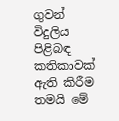ගුවන් විදුලිය පිළිබඳ කතිකාවක් ඇති කිරීම තමයි මේ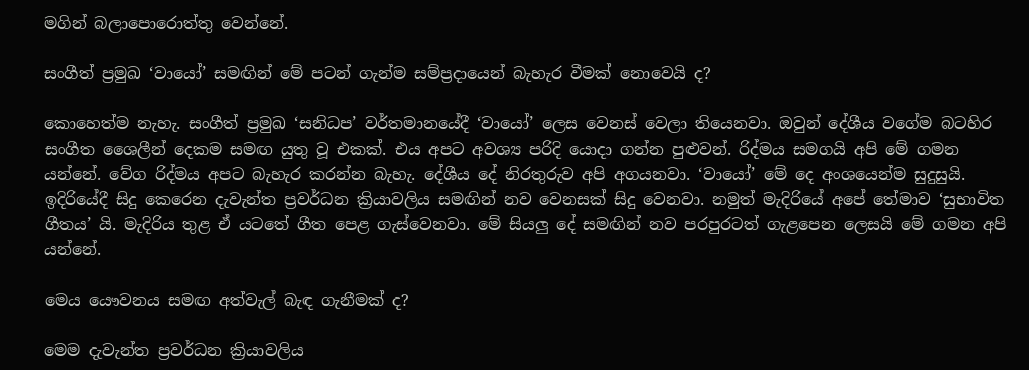මගින් බලාපොරොත්තු වෙන්නේ.

සංගීත් ප්‍රමුඛ ‘වායෝ’ සමඟින් මේ පටන් ගැන්ම සම්ප්‍රදායෙන් බැහැර වීමක් නොවෙයි ද?

කොහෙත්ම නැහැ. සංගීත් ප්‍රමුඛ ‘සනිධප’ වර්තමානයේදී ‘වායෝ’ ලෙස වෙනස් වෙලා තියෙනවා. ඔවුන් දේශීය වගේම බටහිර සංගීත ශෛලීන් දෙකම සමඟ යුතු වූ එකක්. එය අපට අවශ්‍ය පරිදි යොදා ගන්න පුළුවන්. රිද්මය සමගයි අපි මේ ගමන යන්නේ. වේග රිද්මය අපට බැහැර කරන්න බැහැ. දේශීය දේ නිරතුරුව අපි අගයනවා. ‘වායෝ’ මේ දෙ අංශයෙන්ම සුදුසුයි. ඉදිරියේදී සිදු කෙරෙන දැවැන්ත ප්‍රවර්ධන ක්‍රියාවලිය සමඟින් නව වෙනසක් සිදු වෙනවා. නමුත් මැදිරියේ අපේ තේමාව ‘සුභාවිත ගීතය’ යි. මැදිරිය තුළ ඒ යටතේ ගීත පෙළ ගැස්වෙනවා. මේ සියලු දේ සමඟින් නව පරපුරටත් ගැළපෙන ලෙසයි මේ ගමන අපි යන්නේ.

මෙය යෞවනය සමඟ අත්වැල් බැඳ ගැනීමක් ද?

මෙම දැවැන්ත ප්‍රවර්ධන ක්‍රියාවලිය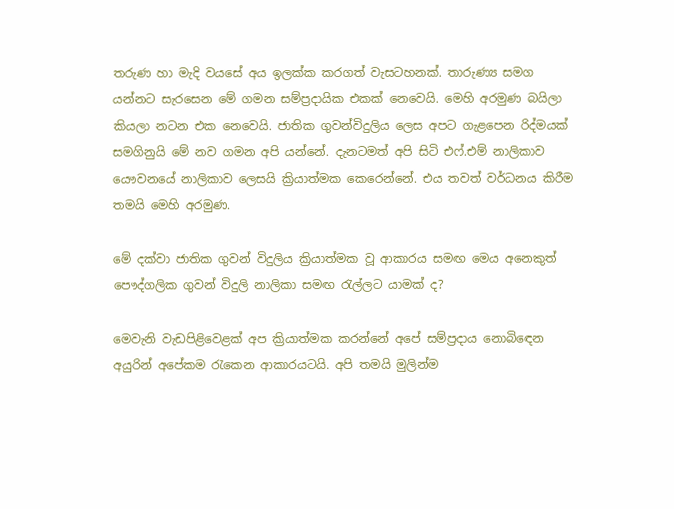තරුණ හා මැදි වයසේ අය ඉලක්ක කරගත් වැසටහනක්. තාරුණ්‍ය සමග යන්නට සැරසෙන මේ ගමන සම්ප්‍රදායික එකක් නෙවෙයි. මෙහි අරමුණ බයිලා කියලා නටන එක නෙවෙයි. ජාතික ගුවන්විදුලිය ලෙස අපට ගැළපෙන රිද්මයක් සමගිනුයි මේ නව ගමන අපි යන්නේ. දැනටමත් අපි සිටි එෆ්.එම් නාලිකාව යෞවනයේ නාලිකාව ලෙසයි ක්‍රියාත්මක කෙරෙන්නේ. එය තවත් වර්ධනය කිරීම තමයි මෙහි අරමුණ.

මේ දක්වා ජාතික ගුවන් විදුලිය ක්‍රියාත්මක වූ ආකාරය සමඟ මෙය අනෙකුත් පෞද්ගලික ගුවන් විදුලි නාලිකා සමඟ රැල්ලට යාමක් ද?

මෙවැනි වැඩපිළිවෙළක් අප ක්‍රියාත්මක කරන්නේ අපේ සම්ප්‍රදාය නොබිඳෙන අයුරින් අපේකම රැකෙන ආකාරයටයි. අපි තමයි මුලින්ම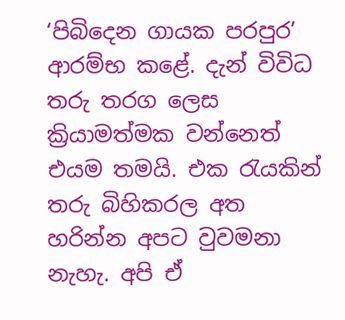‘පිබිදෙන ගායක පරපුර’ ආරම්භ කළේ. දැන් විවිධ තරු තරග ලෙස ක්‍රියාමත්මක වන්නෙත් එයම තමයි. එක රැයකින් තරු බිහිකරල අත හරින්න අපට වුවමනා නැහැ. අපි ඒ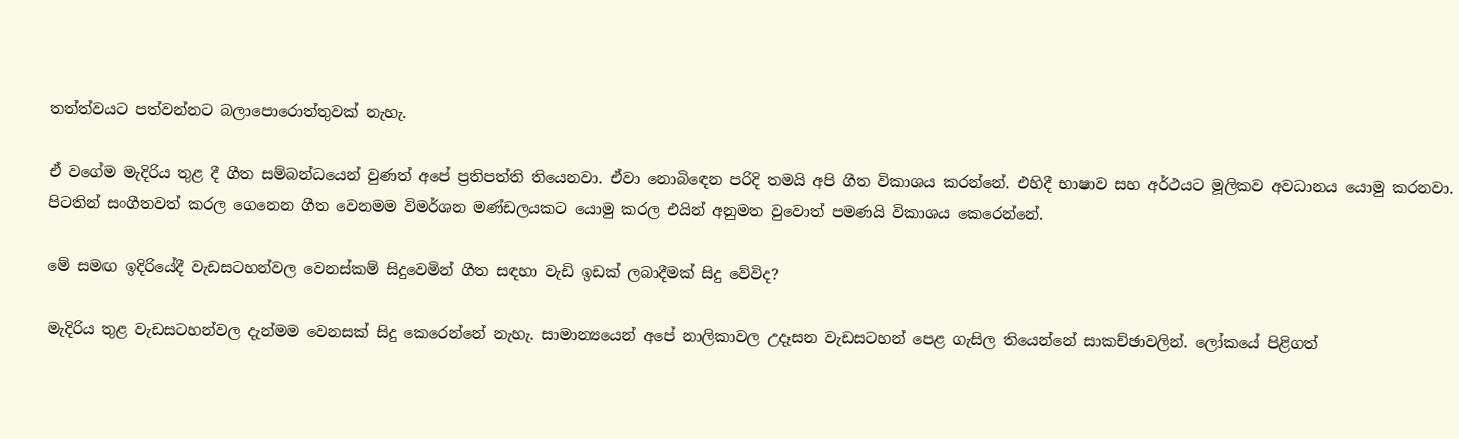තත්ත්වයට පත්වන්නට බලාපොරොත්තුවක් නැහැ.

ඒ වගේම මැදිරිය තුළ දී ගීත සම්බන්ධයෙන් වුණත් අපේ ප්‍රතිපත්ති තියෙනවා. ඒවා නොබිඳෙන පරිදි තමයි අපි ගීත විකාශය කරන්නේ. එහිදී භාෂාව සහ අර්ථයට මූලිකව අවධානය යොමු කරනවා. පිටතින් සංගීතවත් කරල ගෙනෙන ගීත වෙනමම විමර්ශන මණ්ඩලයකට යොමු කරල එයින් අනුමත වුවොත් පමණයි විකාශය කෙරෙන්නේ.

මේ සමඟ ඉදිරියේදී වැඩසටහන්වල වෙනස්කම් සිදුවෙමින් ගීත සඳහා වැඩි ඉඩක් ලබාදීමක් සිදු වේවිද?

මැදිරිය තුළ වැඩසටහන්වල දැන්මම වෙනසක් සිදු කෙරෙන්නේ නැහැ. සාමාන්‍යයෙන් අපේ නාලිකාවල උදෑසන වැඩසටහන් පෙළ ගැසිල තියෙන්නේ සාකච්ඡාවලින්. ලෝකයේ පිළිගත්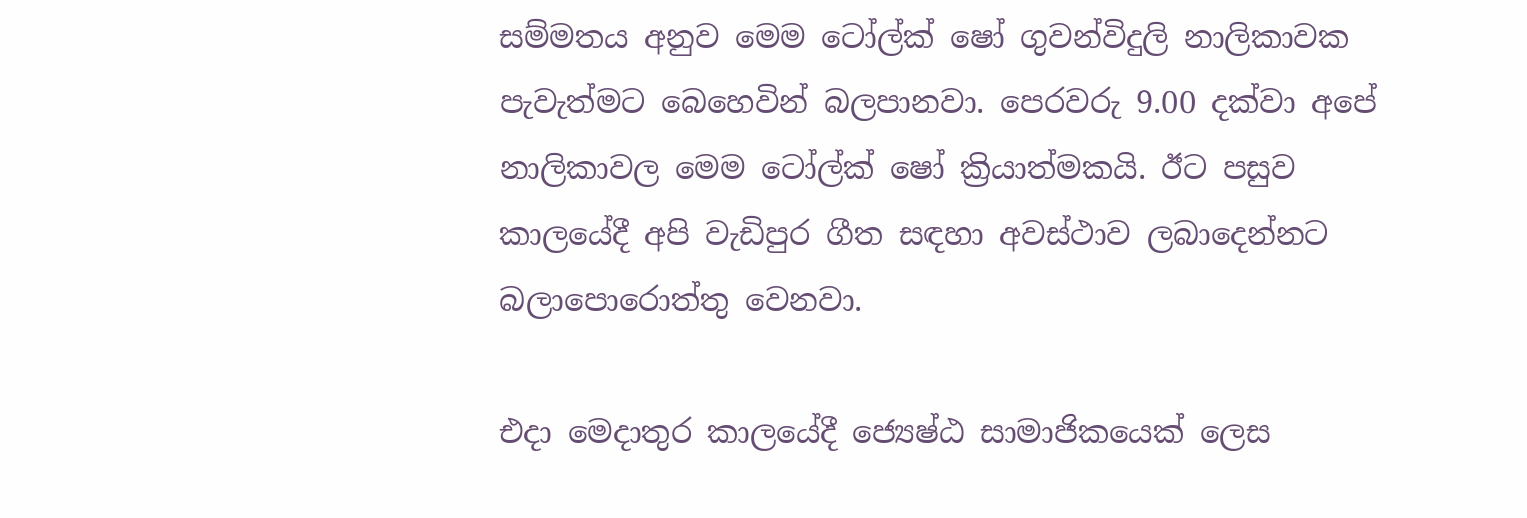සම්මතය අනුව මෙම ටෝල්ක් ෂෝ ගුවන්විදුලි නාලිකාවක පැවැත්මට බෙහෙවින් බලපානවා. පෙරවරු 9.00 දක්වා අපේ නාලිකාවල මෙම ටෝල්ක් ෂෝ ක්‍රියාත්මකයි. ඊට පසුව කාලයේදී අපි වැඩිපුර ගීත සඳහා අවස්ථාව ලබාදෙන්නට බලාපොරොත්තු වෙනවා.

එදා මෙදාතුර කාලයේදී ජ්‍යෙෂ්ඨ සාමාජිකයෙක් ලෙස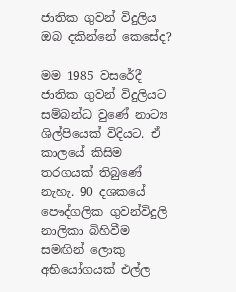ජාතික ගුවන් විදුලිය ඔබ දකින්නේ කෙසේද?

මම 1985 වසරේදී ජාතික ගුවන් විදුලියට සම්බන්ධ වුණේ නාට්‍ය ශිල්පියෙක් විදියට. ඒ කාලයේ කිසිම තරගයක් තිබුණේ නැහැ. 90 දශකයේ පෞද්ගලික ගුවන්විදුලි නාලිකා බිහිවීම සමඟින් ලොකු අභියෝගයක් එල්ල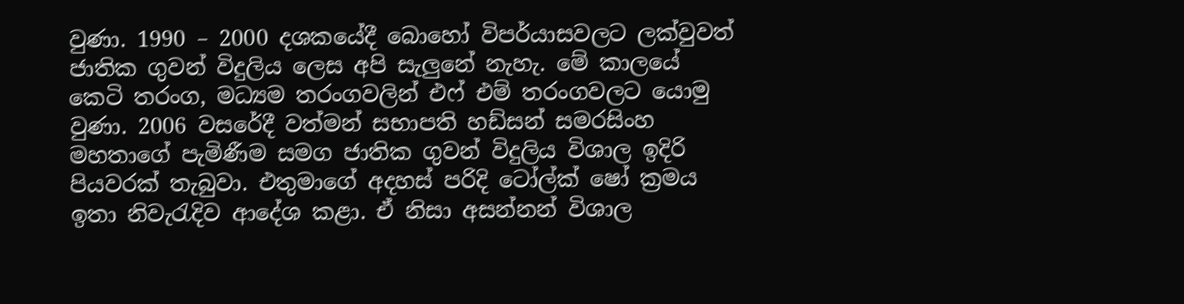වුණා. 1990 – 2000 දශකයේදී බොහෝ විපර්යාසවලට ලක්වුවත් ජාතික ගුවන් විදුලිය ලෙස අපි සැලුනේ නැහැ. මේ කාලයේ කෙටි තරංග, මධ්‍යම තරංගවලින් එෆ් එම් තරංගවලට යොමු වුණා. 2006 වසරේදී වත්මන් සභාපති හඩ්සන් සමරසිංහ මහතාගේ පැමිණීම සමග ජාතික ගුවන් විදුලිය විශාල ඉදිරි පියවරක් තැබුවා. එතුමාගේ අදහස් පරිදි ටෝල්ක් ෂෝ ක්‍රමය ඉතා නිවැරැදිව ආදේශ කළා. ඒ නිසා අසන්නන් විශාල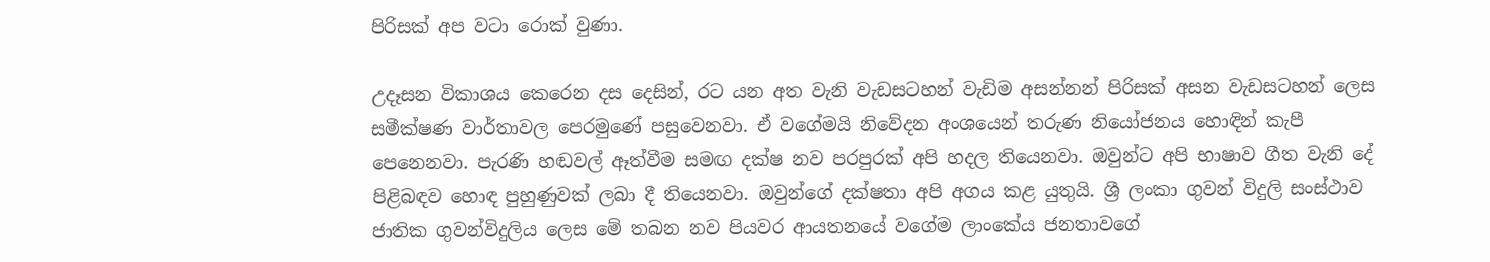පිරිසක් අප වටා රොක් වුණා.

උදෑසන විකාශය කෙරෙන දස දෙසින්, රට යන අත වැනි වැඩසටහන් වැඩිම අසන්නන් පිරිසක් අසන වැඩසටහන් ලෙස සමීක්ෂණ වාර්තාවල පෙරමුණේ පසුවෙනවා. ඒ වගේමයි නිවේදන අංශයෙන් තරුණ නියෝජනය හොඳින් කැපී පෙනෙනවා. පැරණි හඬවල් ඈත්වීම සමඟ දක්ෂ නව පරපුරක් අපි හදල තියෙනවා. ඔවුන්ට අපි භාෂාව ගීත වැනි දේ පිළිබඳව හොඳ පුහුණුවක් ලබා දී තියෙනවා. ඔවුන්ගේ දක්ෂතා අපි අගය කළ යුතුයි. ශ්‍රී ලංකා ගුවන් විදුලි සංස්ථාව ජාතික ගුවන්විදුලිය ලෙස මේ තබන නව පියවර ආයතනයේ වගේම ලාංකේය ජනතාවගේ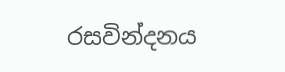රසවින්දනය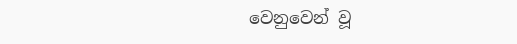වෙනුවෙන් වූ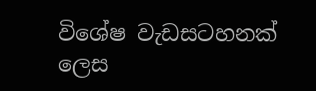විශේෂ වැඩසටහනක් ලෙස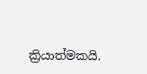ක්‍රියාත්මකයි.